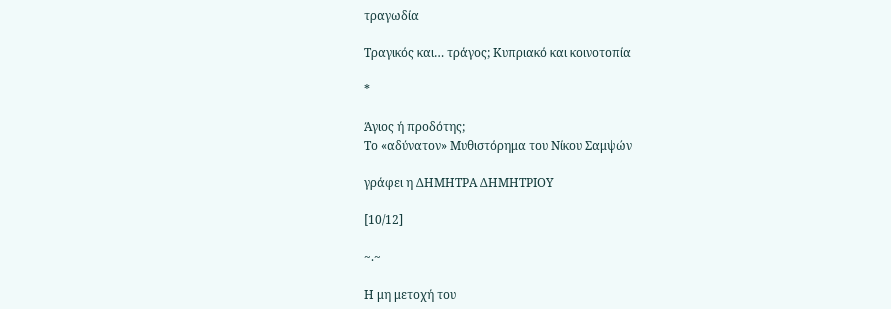τραγωδία

Τραγικός και… τράγος; Κυπριακό και κοινοτοπία

*

Άγιος ή προδότης;
Το «αδύνατον» Μυθιστόρημα του Νίκου Σαμψών

γράφει η ΔΗΜΗΤΡΑ ΔΗΜΗΤΡΙΟΥ

[10/12]

~.~

Η μη μετοχή του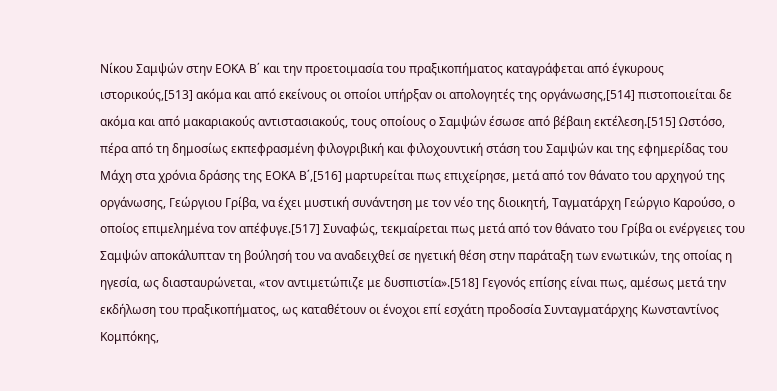Νίκου Σαμψών στην ΕΟΚΑ Β΄ και την προετοιμασία του πραξικοπήματος καταγράφεται από έγκυρους ιστορικούς,[513] ακόμα και από εκείνους οι οποίοι υπήρξαν οι απολογητές της οργάνωσης,[514] πιστοποιείται δε ακόμα και από μακαριακούς αντιστασιακούς, τους οποίους ο Σαμψών έσωσε από βέβαιη εκτέλεση.[515] Ωστόσο, πέρα από τη δημοσίως εκπεφρασμένη φιλογριβική και φιλοχουντική στάση του Σαμψών και της εφημερίδας του Μάχη στα χρόνια δράσης της ΕΟΚΑ Β΄,[516] μαρτυρείται πως επιχείρησε, μετά από τον θάνατο του αρχηγού της οργάνωσης, Γεώργιου Γρίβα, να έχει μυστική συνάντηση με τον νέο της διοικητή, Ταγματάρχη Γεώργιο Καρούσο, ο οποίος επιμελημένα τον απέφυγε.[517] Συναφώς, τεκμαίρεται πως μετά από τον θάνατο του Γρίβα οι ενέργειες του Σαμψών αποκάλυπταν τη βούλησή του να αναδειχθεί σε ηγετική θέση στην παράταξη των ενωτικών, της οποίας η ηγεσία, ως διασταυρώνεται, «τον αντιμετώπιζε με δυσπιστία».[518] Γεγονός επίσης είναι πως, αμέσως μετά την εκδήλωση του πραξικοπήματος, ως καταθέτουν οι ένοχοι επί εσχάτη προδοσία Συνταγματάρχης Κωνσταντίνος Κομπόκης,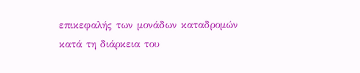επικεφαλής των μονάδων καταδρομών κατά τη διάρκεια του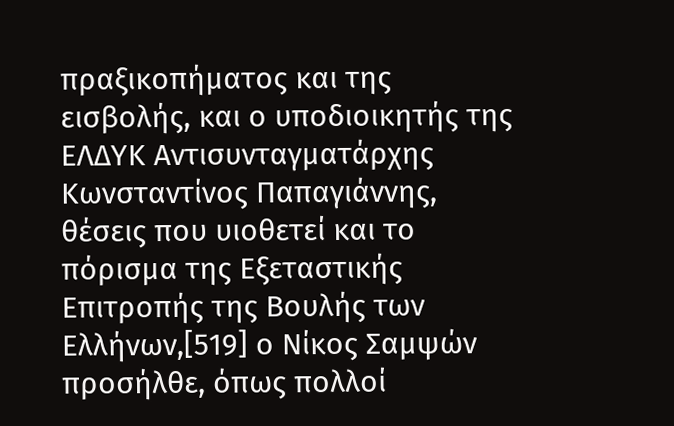πραξικοπήματος και της εισβολής, και ο υποδιοικητής της ΕΛΔΥΚ Αντισυνταγματάρχης Κωνσταντίνος Παπαγιάννης, θέσεις που υιοθετεί και το πόρισμα της Εξεταστικής Επιτροπής της Βουλής των Ελλήνων,[519] ο Νίκος Σαμψών προσήλθε, όπως πολλοί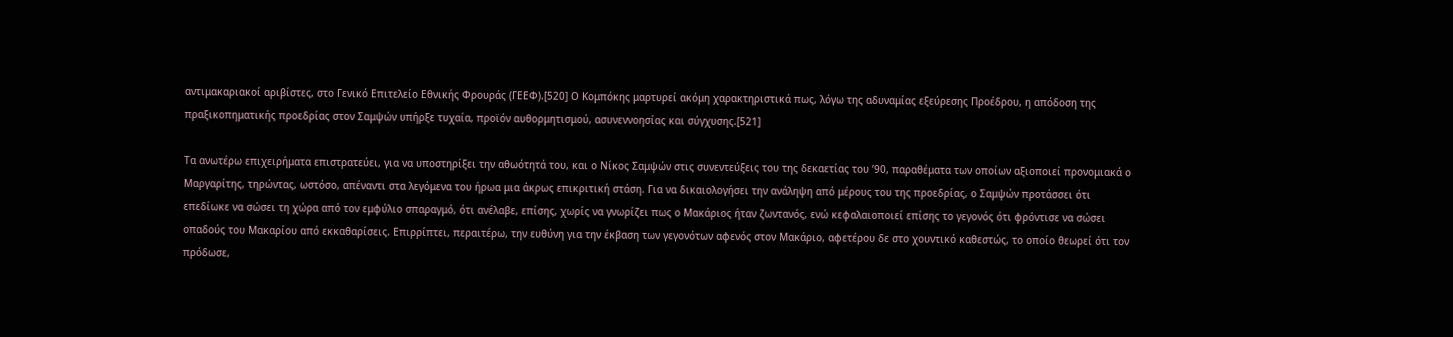αντιμακαριακοί αριβίστες, στο Γενικό Επιτελείο Εθνικής Φρουράς (ΓΕΕΦ).[520] Ο Κομπόκης μαρτυρεί ακόμη χαρακτηριστικά πως, λόγω της αδυναμίας εξεύρεσης Προέδρου, η απόδοση της πραξικοπηματικής προεδρίας στον Σαμψών υπήρξε τυχαία, προϊόν αυθορμητισμού, ασυνεννοησίας και σύγχυσης.[521]

Τα ανωτέρω επιχειρήματα επιστρατεύει, για να υποστηρίξει την αθωότητά του, και ο Νίκος Σαμψών στις συνεντεύξεις του της δεκαετίας του ’90, παραθέματα των οποίων αξιοποιεί προνομιακά ο Μαργαρίτης, τηρώντας, ωστόσο, απέναντι στα λεγόμενα του ήρωα μια άκρως επικριτική στάση. Για να δικαιολογήσει την ανάληψη από μέρους του της προεδρίας, ο Σαμψών προτάσσει ότι επεδίωκε να σώσει τη χώρα από τον εμφύλιο σπαραγμό, ότι ανέλαβε, επίσης, χωρίς να γνωρίζει πως ο Μακάριος ήταν ζωντανός, ενώ κεφαλαιοποιεί επίσης το γεγονός ότι φρόντισε να σώσει οπαδούς του Μακαρίου από εκκαθαρίσεις. Επιρρίπτει, περαιτέρω, την ευθύνη για την έκβαση των γεγονότων αφενός στον Μακάριο, αφετέρου δε στο χουντικό καθεστώς, το οποίο θεωρεί ότι τον πρόδωσε,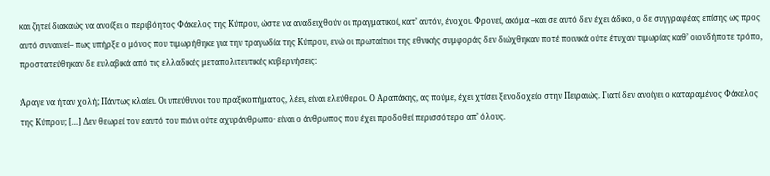και ζητεί διακαώς να ανοίξει ο περιβόητος Φάκελος της Κύπρου, ώστε να αναδειχθούν οι πραγματικοί, κατ’ αυτόν, ένοχοι. Φρονεί, ακόμα –και σε αυτό δεν έχει άδικο, ο δε συγγραφέας επίσης ως προς αυτό συναινεί– πως υπήρξε ο μόνος που τιμωρήθηκε για την τραγωδία της Κύπρου, ενώ οι πρωταίτιοι της εθνικής συμφοράς δεν διώχθηκαν ποτέ ποινικά ούτε έτυχαν τιμωρίας καθ’ οιονδήποτε τρόπο, προστατεύθηκαν δε ευλαβικά από τις ελλαδικές μεταπολιτευτικές κυβερνήσεις:

Άραγε να ήταν χολή; Πάντως κλαίει. Οι υπεύθυνοι του πραξικοπήματος, λέει, είναι ελεύθεροι. Ο Αραπάκης, ας πούμε, έχει χτίσει ξενοδοχείο στην Πειραιώς. Γιατί δεν ανοίγει ο καταραμένος Φάκελος της Κύπρου; […] Δεν θεωρεί τον εαυτό του πιόνι ούτε αχυράνθρωπο· είναι ο άνθρωπος που έχει προδοθεί περισσότερο απ’ όλους.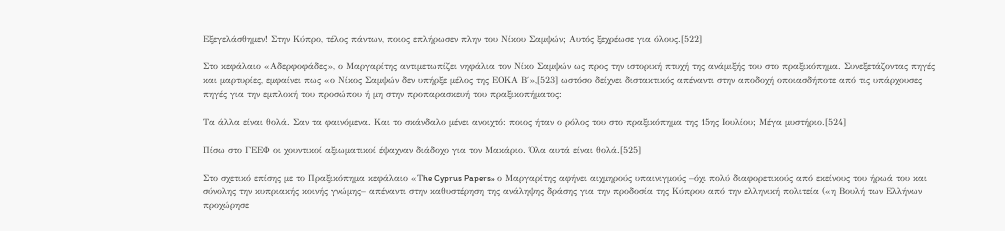Εξεγελάσθημεν! Στην Κύπρο, τέλος πάντων, ποιος επλήρωσεν πλην του Νίκου Σαμψών; Αυτός ξεχρέωσε για όλους.[522]

Στο κεφάλαιο «Αδερφοφάδες», ο Μαργαρίτης αντιμετωπίζει νηφάλια τον Νίκο Σαμψών ως προς την ιστορική πτυχή της ανάμιξής του στο πραξικόπημα. Συνεξετάζοντας πηγές και μαρτυρίες, εμφαίνει πως «ο Νίκος Σαμψών δεν υπήρξε μέλος της ΕΟΚΑ Β΄»,[523] ωστόσο δείχνει διστακτικός απέναντι στην αποδοχή οποιασδήποτε από τις υπάρχουσες πηγές για την εμπλοκή του προσώπου ή μη στην προπαρασκευή του πραξικοπήματος:

Τα άλλα είναι θολά. Σαν τα φαινόμενα. Και το σκάνδαλο μένει ανοιχτό: ποιος ήταν ο ρόλος του στο πραξικόπημα της 15ης Ιουλίου; Μέγα μυστήριο.[524]

Πίσω στο ΓΕΕΦ οι χουντικοί αξιωματικοί έψαχναν διάδοχο για τον Μακάριο. Όλα αυτά είναι θολά.[525]

Στο σχετικό επίσης με το Πραξικόπημα κεφάλαιο «Τhe Cyprus Papers» ο Μαργαρίτης αφήνει αιχμηρούς υπαινιγμούς –όχι πολύ διαφορετικούς από εκείνους του ήρωά του και σύνολης την κυπριακής κοινής γνώμης– απέναντι στην καθυστέρηση της ανάληψης δράσης για την προδοσία της Κύπρου από την ελληνική πολιτεία («η Βουλή των Ελλήνων προχώρησε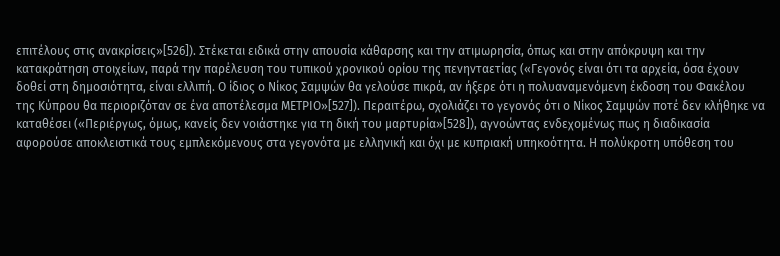επιτέλους στις ανακρίσεις»[526]). Στέκεται ειδικά στην απουσία κάθαρσης και την ατιμωρησία, όπως και στην απόκρυψη και την κατακράτηση στοιχείων, παρά την παρέλευση του τυπικού χρονικού ορίου της πενηνταετίας («Γεγονός είναι ότι τα αρχεία, όσα έχουν δοθεί στη δημοσιότητα, είναι ελλιπή. Ο ίδιος ο Νίκος Σαμψών θα γελούσε πικρά, αν ήξερε ότι η πολυαναμενόμενη έκδοση του Φακέλου της Κύπρου θα περιοριζόταν σε ένα αποτέλεσμα ΜΕΤΡΙΟ»[527]). Περαιτέρω, σχολιάζει το γεγονός ότι ο Νίκος Σαμψών ποτέ δεν κλήθηκε να καταθέσει («Περιέργως, όμως, κανείς δεν νοιάστηκε για τη δική του μαρτυρία»[528]), αγνοώντας ενδεχομένως πως η διαδικασία αφορούσε αποκλειστικά τους εμπλεκόμενους στα γεγονότα με ελληνική και όχι με κυπριακή υπηκοότητα. Η πολύκροτη υπόθεση του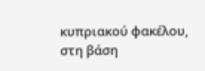κυπριακού φακέλου, στη βάση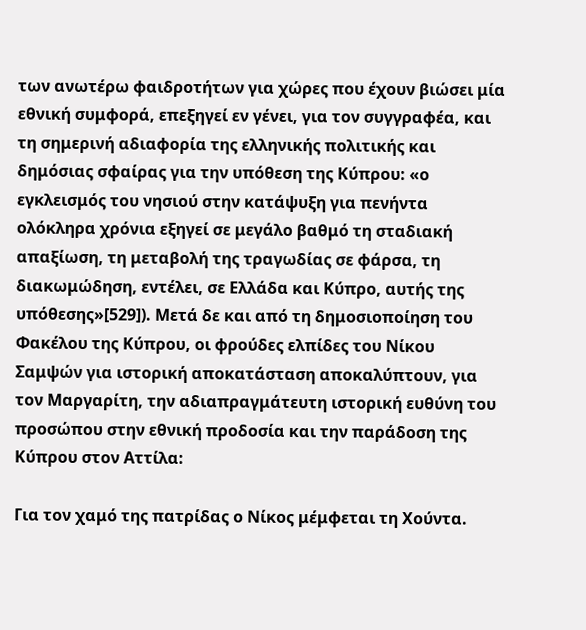των ανωτέρω φαιδροτήτων για χώρες που έχουν βιώσει μία εθνική συμφορά, επεξηγεί εν γένει, για τον συγγραφέα, και τη σημερινή αδιαφορία της ελληνικής πολιτικής και δημόσιας σφαίρας για την υπόθεση της Κύπρου: «ο εγκλεισμός του νησιού στην κατάψυξη για πενήντα ολόκληρα χρόνια εξηγεί σε μεγάλο βαθμό τη σταδιακή απαξίωση, τη μεταβολή της τραγωδίας σε φάρσα, τη διακωμώδηση, εντέλει, σε Ελλάδα και Κύπρο, αυτής της υπόθεσης»[529]). Μετά δε και από τη δημοσιοποίηση του Φακέλου της Κύπρου, οι φρούδες ελπίδες του Νίκου Σαμψών για ιστορική αποκατάσταση αποκαλύπτουν, για τον Μαργαρίτη, την αδιαπραγμάτευτη ιστορική ευθύνη του προσώπου στην εθνική προδοσία και την παράδοση της Κύπρου στον Αττίλα:

Για τον χαμό της πατρίδας ο Νίκος μέμφεται τη Χούντα.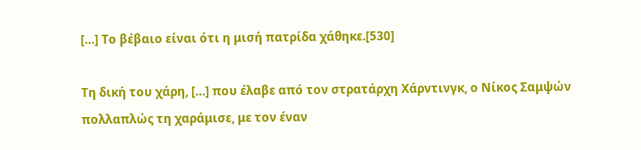[…] Το βέβαιο είναι ότι η μισή πατρίδα χάθηκε.[530]

Τη δική του χάρη, […] που έλαβε από τον στρατάρχη Χάρντινγκ, ο Νίκος Σαμψών πολλαπλώς τη χαράμισε, με τον έναν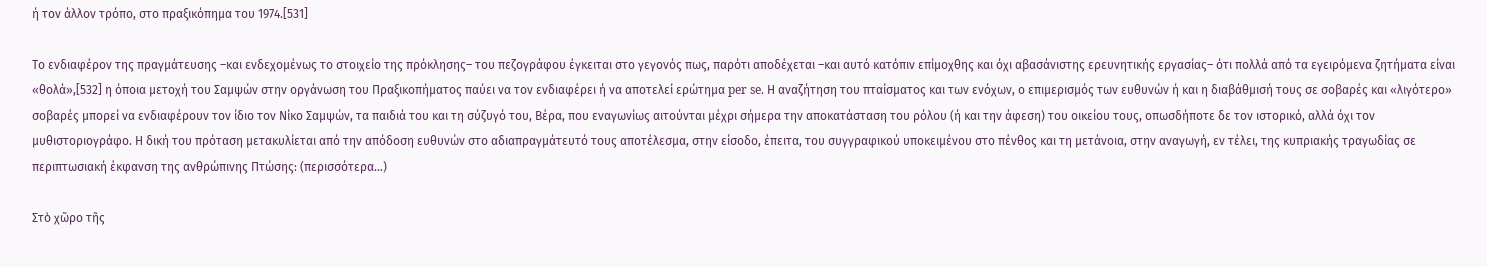ή τον άλλον τρόπο, στο πραξικόπημα του 1974.[531]

Το ενδιαφέρον της πραγμάτευσης –και ενδεχομένως το στοιχείο της πρόκλησης– του πεζογράφου έγκειται στο γεγονός πως, παρότι αποδέχεται –και αυτό κατόπιν επίμοχθης και όχι αβασάνιστης ερευνητικής εργασίας– ότι πολλά από τα εγειρόμενα ζητήματα είναι «θολά»,[532] η όποια μετοχή του Σαμψών στην οργάνωση του Πραξικοπήματος παύει να τον ενδιαφέρει ή να αποτελεί ερώτημα per se. Η αναζήτηση του πταίσματος και των ενόχων, ο επιμερισμός των ευθυνών ή και η διαβάθμισή τους σε σοβαρές και «λιγότερο» σοβαρές μπορεί να ενδιαφέρουν τον ίδιο τον Νίκο Σαμψών, τα παιδιά του και τη σύζυγό του, Βέρα, που εναγωνίως αιτούνται μέχρι σήμερα την αποκατάσταση του ρόλου (ή και την άφεση) του οικείου τους, οπωσδήποτε δε τον ιστορικό, αλλά όχι τον μυθιστοριογράφο. Η δική του πρόταση μετακυλίεται από την απόδοση ευθυνών στο αδιαπραγμάτευτό τους αποτέλεσμα, στην είσοδο, έπειτα, του συγγραφικού υποκειμένου στο πένθος και τη μετάνοια, στην αναγωγή, εν τέλει, της κυπριακής τραγωδίας σε περιπτωσιακή έκφανση της ανθρώπινης Πτώσης: (περισσότερα…)

Στὸ χῶρο τῆς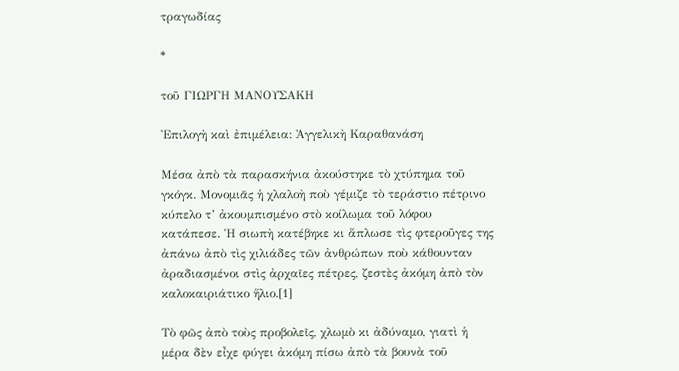τραγωδίας

*

τοῦ ΓΙΩΡΓΗ ΜΑΝΟΥΣΑΚΗ

Ἐπιλογὴ καὶ ἐπιμέλεια: Ἀγγελικὴ Καραθανάση

Μέσα ἀπὸ τὰ παρασκήνια ἀκούστηκε τὸ χτύπημα τοῦ γκόγκ. Μονομιᾶς ἡ χλαλοὴ ποὺ γέμιζε τὸ τεράστιο πέτρινο κύπελο τ’ ἀκουμπισμένο στὸ κοίλωμα τοῦ λόφου κατάπεσε. Ἡ σιωπὴ κατέβηκε κι ἅπλωσε τὶς φτεροῦγες της ἀπάνω ἀπὸ τὶς χιλιάδες τῶν ἀνθρώπων ποὺ κάθουνταν ἀραδιασμένοι στὶς ἀρχαῖες πέτρες, ζεστὲς ἀκόμη ἀπὸ τὸν καλοκαιριάτικο ἥλιο.[1]

Τὸ φῶς ἀπὸ τοὺς προβολεῖς, χλωμὸ κι ἀδύναμο, γιατὶ ἡ μέρα δὲν εἶχε φύγει ἀκόμη πίσω ἀπὸ τὰ βουνὰ τοῦ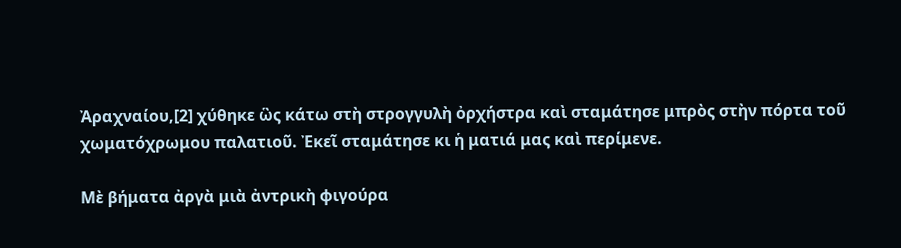Ἀραχναίου,[2] χύθηκε ὣς κάτω στὴ στρογγυλὴ ὀρχήστρα καὶ σταμάτησε μπρὸς στὴν πόρτα τοῦ χωματόχρωμου παλατιοῦ. Ἐκεῖ σταμάτησε κι ἡ ματιά μας καὶ περίμενε.

Μὲ βήματα ἀργὰ μιὰ ἀντρικὴ φιγούρα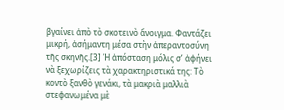βγαίνει ἀπὸ τὸ σκοτεινὸ ἄνοιγμα. Φαντάζει μικρή, ἀσήμαντη μέσα στὴν ἀπεραντοσύνη τῆς σκηνῆς.[3] Ἡ ἀπόσταση μόλις σ’ ἀφήνει νὰ ξεχωρίζεις τὰ χαρακτηριστικά της: Τὸ κοντὸ ξανθὸ γενάκι, τὰ μακριὰ μαλλιὰ στεφανωμένα μὲ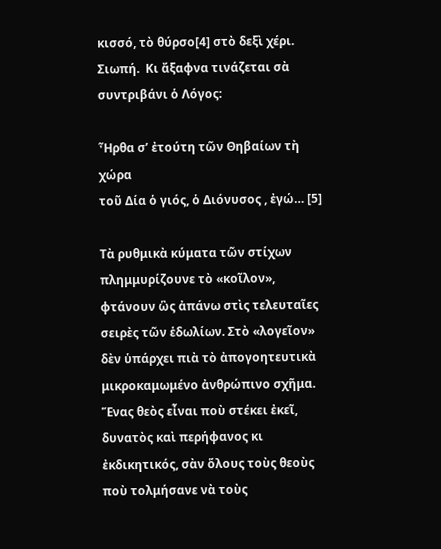κισσό, τὸ θύρσο[4] στὸ δεξὶ χέρι. Σιωπή.  Κι ἄξαφνα τινάζεται σὰ συντριβάνι ὁ Λόγος:

Ἦρθα σ’ ἐτούτη τῶν Θηβαίων τὴ χώρα
τοῦ Δία ὁ γιός, ὁ Διόνυσος , ἐγώ… [5]

Τὰ ρυθμικὰ κύματα τῶν στίχων πλημμυρίζουνε τὸ «κοῖλον», φτάνουν ὣς ἀπάνω στὶς τελευταῖες σειρὲς τῶν ἑδωλίων. Στὸ «λογεῖον» δὲν ὑπάρχει πιὰ τὸ ἀπογοητευτικὰ μικροκαμωμένο ἀνθρώπινο σχῆμα. Ἕνας θεὸς εἶναι ποὺ στέκει ἐκεῖ, δυνατὸς καὶ περήφανος κι ἐκδικητικός, σὰν ὅλους τοὺς θεοὺς ποὺ τολμήσανε νὰ τοὺς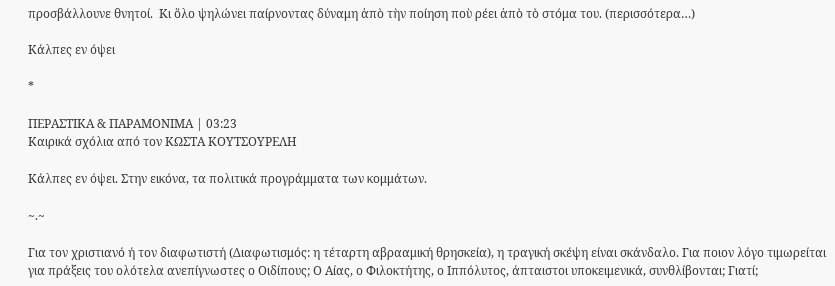προσβάλλουνε θνητοί.  Κι ὅλο ψηλώνει παίρνοντας δύναμη ἀπὸ τὴν ποίηση ποὺ ρέει ἀπὸ τὸ στόμα του. (περισσότερα…)

Κάλπες εν όψει

*

ΠΕΡΑΣΤΙΚΑ & ΠΑΡΑΜΟΝΙΜΑ | 03:23
Καιρικά σχόλια από τον ΚΩΣΤΑ ΚΟΥΤΣΟΥΡΕΛΗ

Κάλπες εν όψει. Στην εικόνα, τα πολιτικά προγράμματα των κομμάτων.

~.~

Για τον χριστιανό ή τον διαφωτιστή (Διαφωτισμός: η τέταρτη αβρααμική θρησκεία), η τραγική σκέψη είναι σκάνδαλο. Για ποιον λόγο τιμωρείται για πράξεις του ολότελα ανεπίγνωστες ο Οιδίπους; Ο Αίας, ο Φιλοκτήτης, ο Ιππόλυτος, άπταιστοι υποκειμενικά, συνθλίβονται; Γιατί;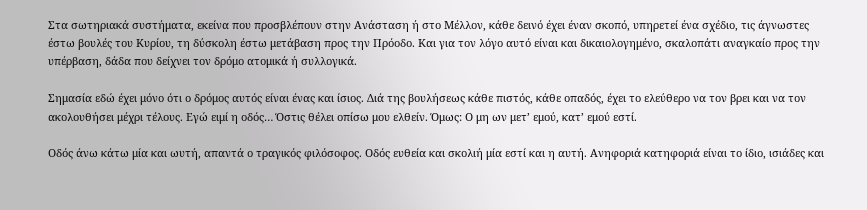Στα σωτηριακά συστήματα, εκείνα που προσβλέπουν στην Ανάσταση ή στο Μέλλον, κάθε δεινό έχει έναν σκοπό, υπηρετεί ένα σχέδιο, τις άγνωστες έστω βουλές του Κυρίου, τη δύσκολη έστω μετάβαση προς την Πρόοδο. Και για τον λόγο αυτό είναι και δικαιολογημένο, σκαλοπάτι αναγκαίο προς την υπέρβαση, δάδα που δείχνει τον δρόμο ατομικά ή συλλογικά.

Σημασία εδώ έχει μόνο ότι ο δρόμος αυτός είναι ένας και ίσιος. Διά της βουλήσεως κάθε πιστός, κάθε οπαδός, έχει το ελεύθερο να τον βρει και να τον ακολουθήσει μέχρι τέλους. Εγώ ειμί η οδός… Όστις θέλει οπίσω μου ελθείν. Όμως: Ο μη ων μετ’ εμού, κατ’ εμού εστί.

Οδός άνω κάτω μία και ωυτή, απαντά ο τραγικός φιλόσοφος. Οδός ευθεία και σκολιή μία εστί και η αυτή. Ανηφοριά κατηφοριά είναι το ίδιο, ισιάδες και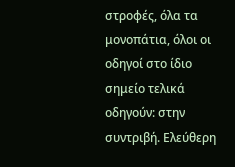στροφές, όλα τα μονοπάτια, όλοι οι οδηγοί στο ίδιο σημείο τελικά οδηγούν: στην συντριβή. Ελεύθερη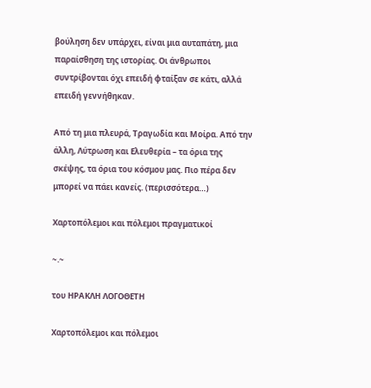βούληση δεν υπάρχει, είναι μια αυταπάτη, μια παραίσθηση της ιστορίας. Οι άνθρωποι συντρίβονται όχι επειδή φταίξαν σε κάτι, αλλά επειδή γεννήθηκαν.

Από τη μια πλευρά, Τραγωδία και Μοίρα. Από την άλλη, Λύτρωση και Ελευθερία – τα όρια της σκέψης, τα όρια του κόσμου μας. Πιο πέρα δεν μπορεί να πάει κανείς. (περισσότερα…)

Χαρτοπόλεμοι και πόλεμοι πραγματικοί

~.~

του ΗΡΑΚΛΗ ΛΟΓΟΘΕΤΗ

Χαρτοπόλεμοι και πόλεμοι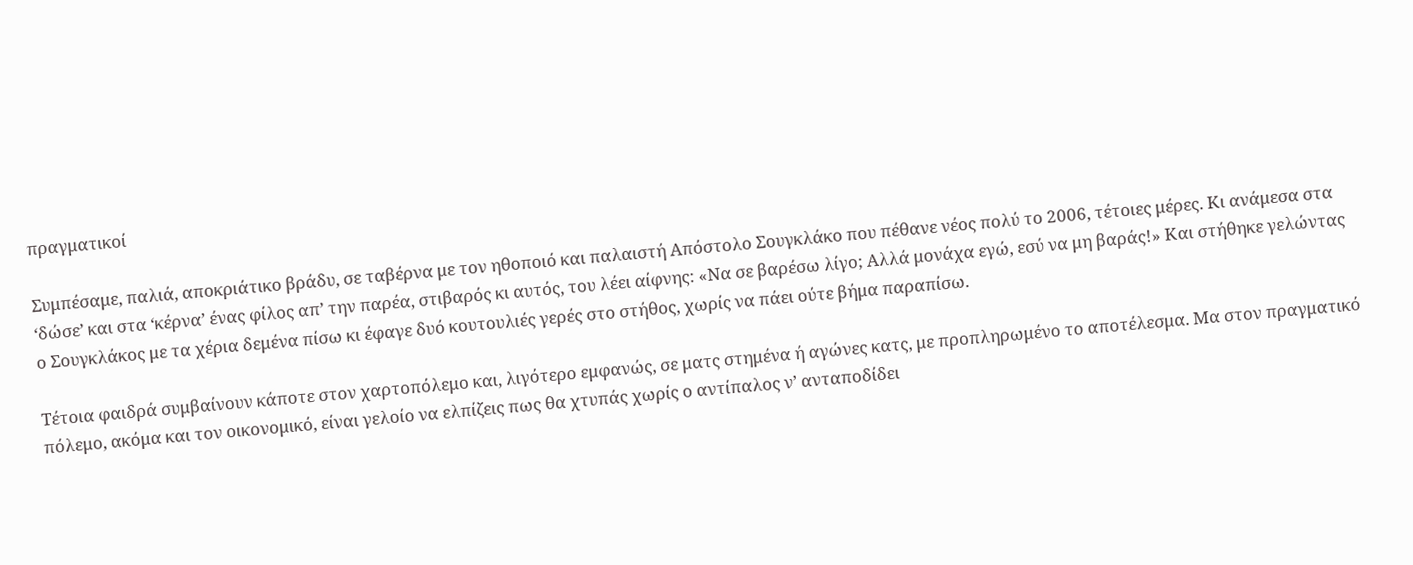πραγματικοί

Συμπέσαμε, παλιά, αποκριάτικο βράδυ, σε ταβέρνα με τον ηθοποιό και παλαιστή Απόστολο Σουγκλάκο που πέθανε νέος πολύ το 2006, τέτοιες μέρες. Κι ανάμεσα στα ‘δώσε’ και στα ‘κέρνα’ ένας φίλος απ’ την παρέα, στιβαρός κι αυτός, του λέει αίφνης: «Να σε βαρέσω λίγο; Αλλά μονάχα εγώ, εσύ να μη βαράς!» Και στήθηκε γελώντας ο Σουγκλάκος με τα χέρια δεμένα πίσω κι έφαγε δυό κουτουλιές γερές στο στήθος, χωρίς να πάει ούτε βήμα παραπίσω.

Τέτοια φαιδρά συμβαίνουν κάποτε στον χαρτοπόλεμο και, λιγότερο εμφανώς, σε ματς στημένα ή αγώνες κατς, με προπληρωμένο το αποτέλεσμα. Μα στον πραγματικό πόλεμο, ακόμα και τον οικονομικό, είναι γελοίο να ελπίζεις πως θα χτυπάς χωρίς ο αντίπαλος ν’ ανταποδίδει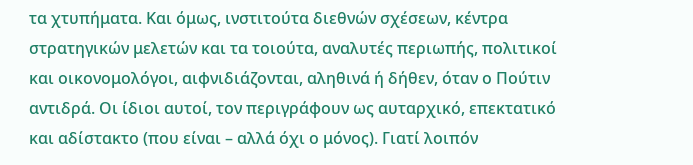τα χτυπήματα. Και όμως, ινστιτούτα διεθνών σχέσεων, κέντρα στρατηγικών μελετών και τα τοιούτα, αναλυτές περιωπής, πολιτικοί και οικονομολόγοι, αιφνιδιάζονται, αληθινά ή δήθεν, όταν ο Πούτιν αντιδρά. Οι ίδιοι αυτοί, τον περιγράφουν ως αυταρχικό, επεκτατικό και αδίστακτο (που είναι – αλλά όχι ο μόνος). Γιατί λοιπόν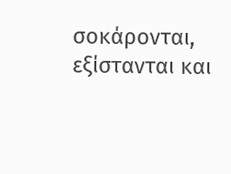σοκάρονται, εξίστανται και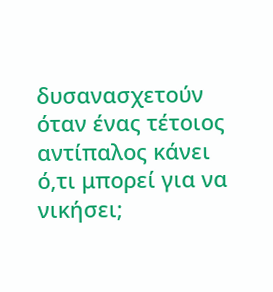δυσανασχετούν όταν ένας τέτοιος αντίπαλος κάνει ό,τι μπορεί για να νικήσει;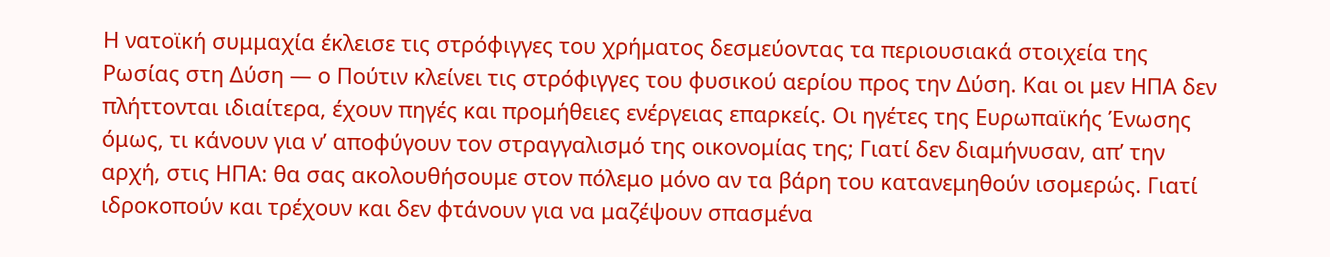Η νατοϊκή συμμαχία έκλεισε τις στρόφιγγες του χρήματος δεσμεύοντας τα περιουσιακά στοιχεία της Ρωσίας στη Δύση — ο Πούτιν κλείνει τις στρόφιγγες του φυσικού αερίου προς την Δύση. Και οι μεν ΗΠΑ δεν πλήττονται ιδιαίτερα, έχουν πηγές και προμήθειες ενέργειας επαρκείς. Οι ηγέτες της Ευρωπαϊκής Ένωσης όμως, τι κάνουν για ν’ αποφύγουν τον στραγγαλισμό της οικονομίας της; Γιατί δεν διαμήνυσαν, απ’ την αρχή, στις ΗΠΑ: θα σας ακολουθήσουμε στον πόλεμο μόνο αν τα βάρη του κατανεμηθούν ισομερώς. Γιατί ιδροκοπούν και τρέχουν και δεν φτάνουν για να μαζέψουν σπασμένα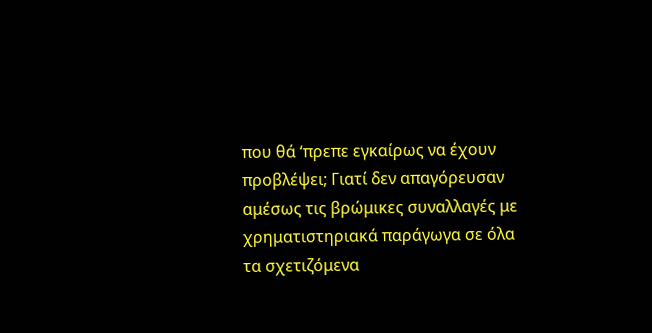που θά ‘πρεπε εγκαίρως να έχουν προβλέψει; Γιατί δεν απαγόρευσαν αμέσως τις βρώμικες συναλλαγές με χρηματιστηριακά παράγωγα σε όλα τα σχετιζόμενα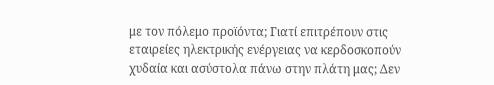με τον πόλεμο προϊόντα; Γιατί επιτρέπουν στις εταιρείες ηλεκτρικής ενέργειας να κερδοσκοπούν χυδαία και ασύστολα πάνω στην πλάτη μας; Δεν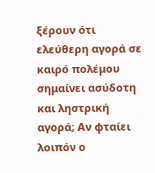ξέρουν ότι ελεύθερη αγορά σε καιρό πολέμου σημαίνει ασύδοτη και ληστρική αγορά; Αν φταίει λοιπόν ο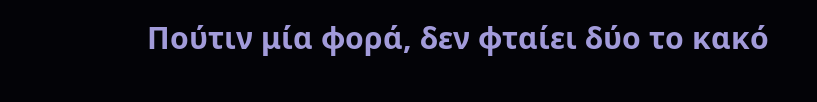Πούτιν μία φορά, δεν φταίει δύο το κακό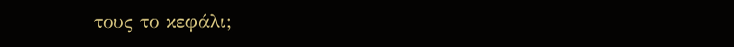τους το κεφάλι;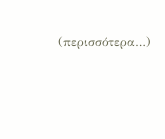(περισσότερα…)